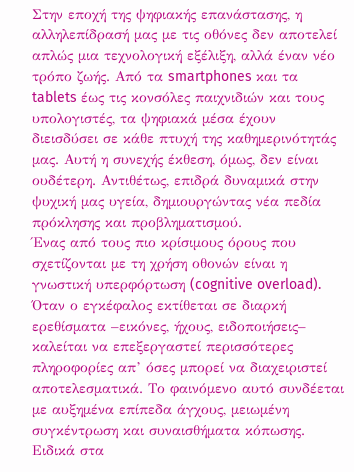Στην εποχή της ψηφιακής επανάστασης, η αλληλεπίδρασή μας με τις οθόνες δεν αποτελεί απλώς μια τεχνολογική εξέλιξη, αλλά έναν νέο τρόπο ζωής. Από τα smartphones και τα tablets έως τις κονσόλες παιχνιδιών και τους υπολογιστές, τα ψηφιακά μέσα έχουν διεισδύσει σε κάθε πτυχή της καθημερινότητάς μας. Αυτή η συνεχής έκθεση, όμως, δεν είναι ουδέτερη. Αντιθέτως, επιδρά δυναμικά στην ψυχική μας υγεία, δημιουργώντας νέα πεδία πρόκλησης και προβληματισμού.
Ένας από τους πιο κρίσιμους όρους που σχετίζονται με τη χρήση οθονών είναι η γνωστική υπερφόρτωση (cognitive overload). Όταν ο εγκέφαλος εκτίθεται σε διαρκή ερεθίσματα –εικόνες, ήχους, ειδοποιήσεις– καλείται να επεξεργαστεί περισσότερες πληροφορίες απ’ όσες μπορεί να διαχειριστεί αποτελεσματικά. Το φαινόμενο αυτό συνδέεται με αυξημένα επίπεδα άγχους, μειωμένη συγκέντρωση και συναισθήματα κόπωσης. Ειδικά στα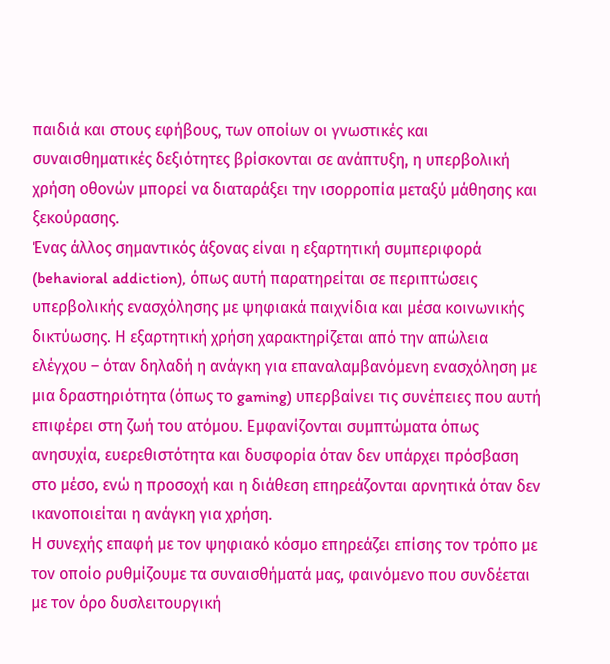παιδιά και στους εφήβους, των οποίων οι γνωστικές και συναισθηματικές δεξιότητες βρίσκονται σε ανάπτυξη, η υπερβολική χρήση οθονών μπορεί να διαταράξει την ισορροπία μεταξύ μάθησης και ξεκούρασης.
Ένας άλλος σημαντικός άξονας είναι η εξαρτητική συμπεριφορά (behavioral addiction), όπως αυτή παρατηρείται σε περιπτώσεις υπερβολικής ενασχόλησης με ψηφιακά παιχνίδια και μέσα κοινωνικής δικτύωσης. Η εξαρτητική χρήση χαρακτηρίζεται από την απώλεια ελέγχου – όταν δηλαδή η ανάγκη για επαναλαμβανόμενη ενασχόληση με μια δραστηριότητα (όπως το gaming) υπερβαίνει τις συνέπειες που αυτή επιφέρει στη ζωή του ατόμου. Εμφανίζονται συμπτώματα όπως ανησυχία, ευερεθιστότητα και δυσφορία όταν δεν υπάρχει πρόσβαση στο μέσο, ενώ η προσοχή και η διάθεση επηρεάζονται αρνητικά όταν δεν ικανοποιείται η ανάγκη για χρήση.
Η συνεχής επαφή με τον ψηφιακό κόσμο επηρεάζει επίσης τον τρόπο με τον οποίο ρυθμίζουμε τα συναισθήματά μας, φαινόμενο που συνδέεται με τον όρο δυσλειτουργική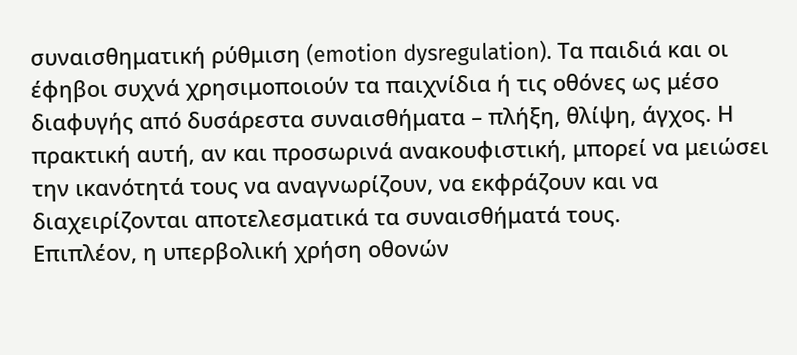συναισθηματική ρύθμιση (emotion dysregulation). Τα παιδιά και οι έφηβοι συχνά χρησιμοποιούν τα παιχνίδια ή τις οθόνες ως μέσο διαφυγής από δυσάρεστα συναισθήματα – πλήξη, θλίψη, άγχος. Η πρακτική αυτή, αν και προσωρινά ανακουφιστική, μπορεί να μειώσει την ικανότητά τους να αναγνωρίζουν, να εκφράζουν και να διαχειρίζονται αποτελεσματικά τα συναισθήματά τους.
Επιπλέον, η υπερβολική χρήση οθονών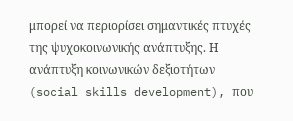μπορεί να περιορίσει σημαντικές πτυχές της ψυχοκοινωνικής ανάπτυξης. Η ανάπτυξη κοινωνικών δεξιοτήτων (social skills development), που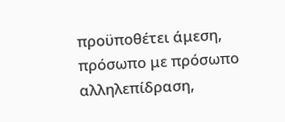προϋποθέτει άμεση, πρόσωπο με πρόσωπο αλληλεπίδραση,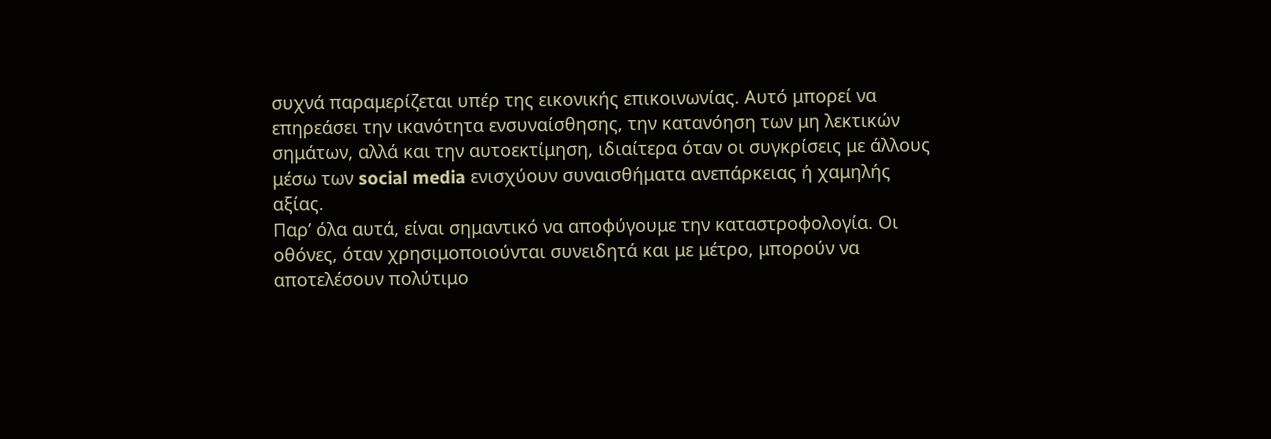συχνά παραμερίζεται υπέρ της εικονικής επικοινωνίας. Αυτό μπορεί να επηρεάσει την ικανότητα ενσυναίσθησης, την κατανόηση των μη λεκτικών σημάτων, αλλά και την αυτοεκτίμηση, ιδιαίτερα όταν οι συγκρίσεις με άλλους μέσω των social media ενισχύουν συναισθήματα ανεπάρκειας ή χαμηλής αξίας.
Παρ’ όλα αυτά, είναι σημαντικό να αποφύγουμε την καταστροφολογία. Οι οθόνες, όταν χρησιμοποιούνται συνειδητά και με μέτρο, μπορούν να αποτελέσουν πολύτιμο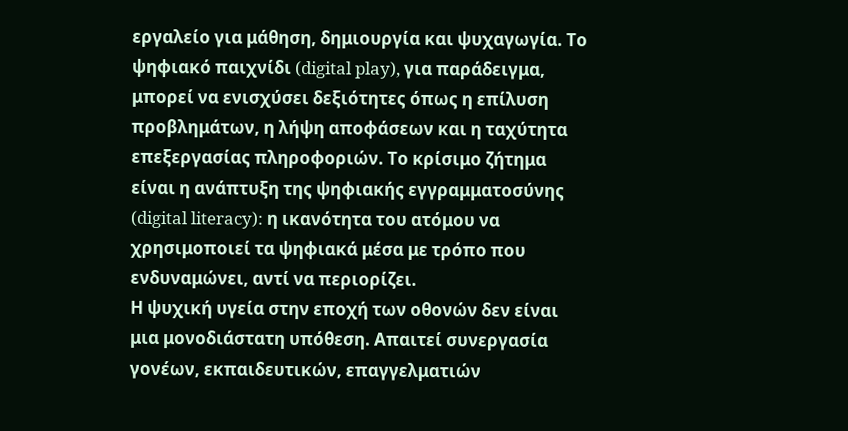εργαλείο για μάθηση, δημιουργία και ψυχαγωγία. Το ψηφιακό παιχνίδι (digital play), για παράδειγμα, μπορεί να ενισχύσει δεξιότητες όπως η επίλυση προβλημάτων, η λήψη αποφάσεων και η ταχύτητα επεξεργασίας πληροφοριών. Το κρίσιμο ζήτημα είναι η ανάπτυξη της ψηφιακής εγγραμματοσύνης (digital literacy): η ικανότητα του ατόμου να χρησιμοποιεί τα ψηφιακά μέσα με τρόπο που ενδυναμώνει, αντί να περιορίζει.
Η ψυχική υγεία στην εποχή των οθονών δεν είναι μια μονοδιάστατη υπόθεση. Απαιτεί συνεργασία γονέων, εκπαιδευτικών, επαγγελματιών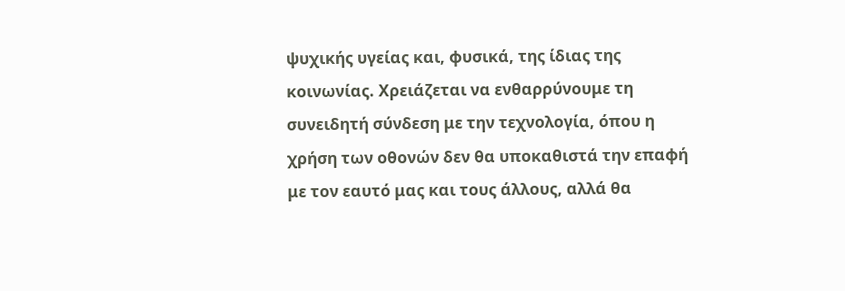ψυχικής υγείας και, φυσικά, της ίδιας της κοινωνίας. Χρειάζεται να ενθαρρύνουμε τη συνειδητή σύνδεση με την τεχνολογία, όπου η χρήση των οθονών δεν θα υποκαθιστά την επαφή με τον εαυτό μας και τους άλλους, αλλά θα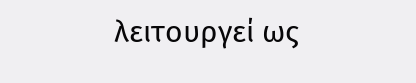λειτουργεί ως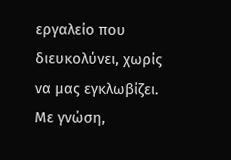εργαλείο που διευκολύνει, χωρίς να μας εγκλωβίζει. Με γνώση,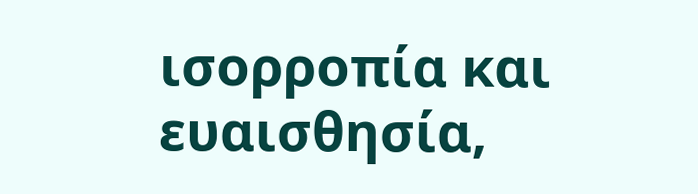ισορροπία και ευαισθησία,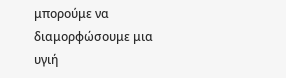μπορούμε να διαμορφώσουμε μια υγιή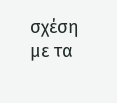σχέση με τα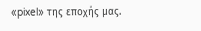«pixel» της εποχής μας.